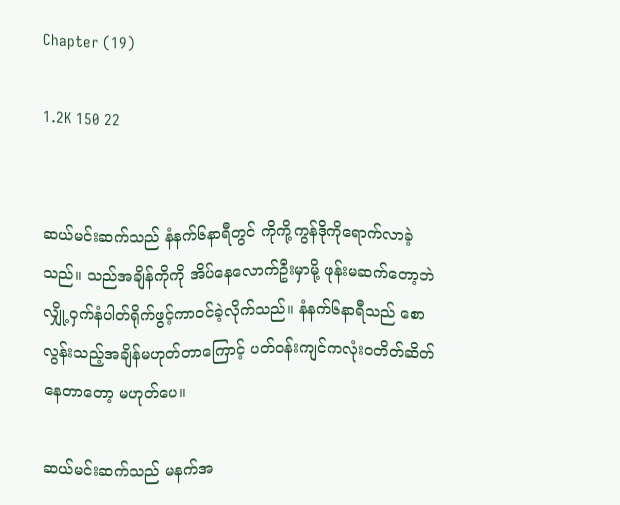Chapter (19)

1.2K 150 22


ဆယ်မင်းဆက်သည် နံနက်၆နာရီတွင် ကိုကို့ကွန်ဒိုကိုရောက်လာခဲ့သည်။ သည်အချိန်ကိုကို အိပ်နေလောက်ဦးမှာမို့ ဖုန်းမဆက်တော့ဘဲ လျှို့ဝှက်နံပါတ်ရိုက်ဖွင့်ကာဝင်ခဲ့လိုက်သည်။ နံနက်၆နာရီသည် စောလွန်းသည့်အချိန်မဟုတ်တာကြောင့် ပတ်ဝန်းကျင်ကလုံးဝတိတ်ဆိတ်နေတာတော့ မဟုတ်ပေ။

ဆယ်မင်းဆက်သည် မနက်အ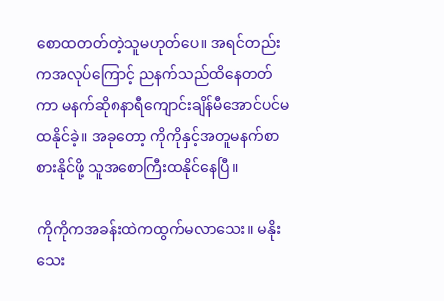စောထတတ်တဲ့သူမဟုတ်ပေ။ အရင်တည်းကအလုပ်ကြောင့် ညနက်သည်ထိနေတတ်ကာ မနက်ဆို၈နာရီကျောင်းချိန်မီအောင်ပင်မထနိုင်ခဲ့။ အခုတော့ ကိုကိုနှင့်အတူမနက်စာစားနိုင်ဖို့ သူအစောကြီးထနိုင်နေပြီ။

ကိုကိုကအခန်းထဲကထွက်မလာသေး။ မနိုးသေး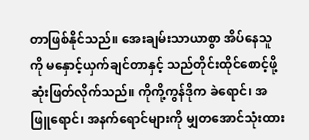တာဖြစ်နိုင်သည်။ အေးချမ်းသာယာစွာ အိပ်နေသူကို မနှောင့်ယှက်ချင်တာနှင့် သည်တိုင်းထိုင်စောင့်ဖို့ဆုံးဖြတ်လိုက်သည်။ ကိုကို့ကွန်ဒိုက ခဲရောင်၊ အဖြူရောင်၊ အနက်ရောင်များကို မျှတအောင်သုံးထား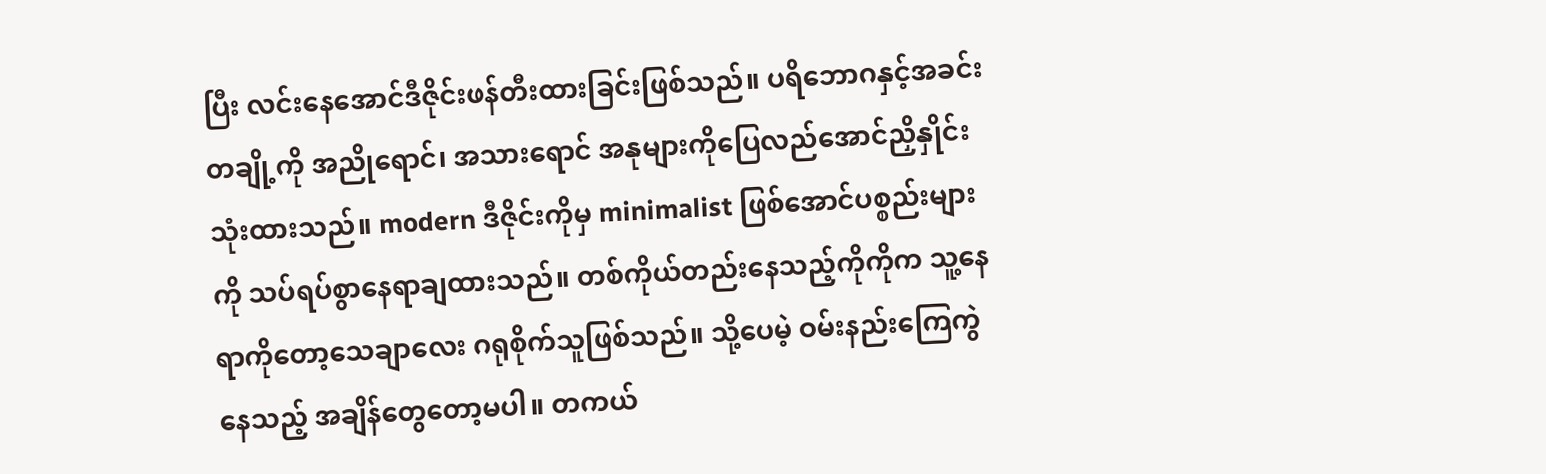ပြီး လင်းနေအောင်ဒီဇိုင်းဖန်တီးထားခြင်းဖြစ်သည်။ ပရိဘောဂနှင့်အခင်းတချို့ကို အညိုရောင်၊ အသားရောင် အနုများကိုပြေလည်အောင်ညှိနှိုင်းသုံးထားသည်။ modern ဒီဇိုင်းကိုမှ minimalist ဖြစ်အောင်ပစ္စည်းများကို သပ်ရပ်စွာနေရာချထားသည်။ တစ်ကိုယ်တည်းနေသည့်ကိုကိုက သူ့နေရာကိုတော့သေချာလေး ဂရုစိုက်သူဖြစ်သည်။ သို့ပေမဲ့ ဝမ်းနည်းကြေကွဲနေသည့် အချိန်တွေတော့မပါ။ တကယ်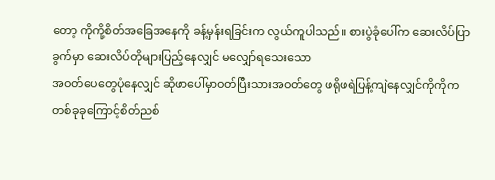တော့ ကိုကို့စိတ်အခြေအနေကို ခန့်မှန်းရခြင်းက လွယ်ကူပါသည်။ စားပွဲခုံပေါ်က ဆေးလိပ်ပြာခွက်မှာ ဆေးလိပ်တိုများပြည့်နေလျှင် မလျှော်ရသေးသော
အဝတ်ပေတွေပုံနေလျှင် ဆိုဖာပေါ်မှာဝတ်ပြီးသားအဝတ်တွေ ဖရိုဖရဲပြန့်ကျဲနေလျှင်ကိုကိုက တစ်ခုခုကြောင့်စိတ်ညစ်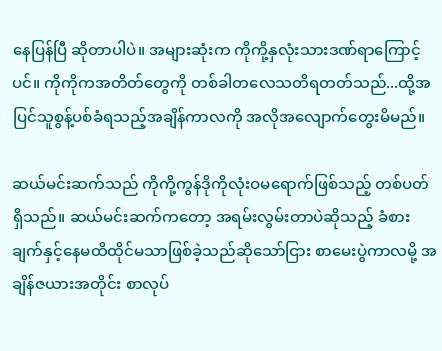နေပြန်ပြီ ဆိုတာပါပဲ။ အများဆုံးက ကိုကို့နှလုံးသားဒဏ်ရာကြောင့်ပင်။ ကိုကိုကအတိတ်တွေကို တစ်ခါတလေသတိရတတ်သည်...ထို့အပြင်သူစွန့်ပစ်ခံရသည့်အချိန်ကာလကို အလိုအလျောက်တွေးမိမည်။

ဆယ်မင်းဆက်သည် ကိုကို့ကွန်ဒိုကိုလုံးဝမရောက်ဖြစ်သည့် တစ်ပတ်ရှိသည်။ ဆယ်မင်းဆက်ကတော့ အရမ်းလွမ်းတာပဲဆိုသည့် ခံစားချက်နှင့်နေမထိထိုင်မသာဖြစ်ခဲ့သည်ဆိုသော်ငြား စာမေးပွဲကာလမို့ အချိန်ဇယားအတိုင်း စာလုပ်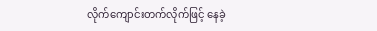လိုက်ကျောင်းတက်လိုက်ဖြင့် နေခဲ့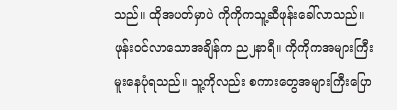သည်။ ထိုအပတ်မှာပဲ ကိုကိုကသူ့ဆီဖုန်းခေါ်လာသည်။ ဖုန်းဝင်လာသောအချိန်က ည၂နာရီ။ ကိုကိုကအများကြီးမူးနေပုံရသည်။ သူ့ကိုလည်း စကားတွေအများကြီးပြော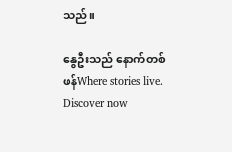သည်။

နွေဦးသည် နောက်တစ်ဖန်Where stories live. Discover now